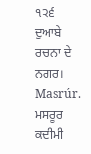੧੨੬
ਦੁਆਬੇ ਰਚਨਾ ਦੇ ਨਗਰ।
Masrúr.
ਮਸਰੂਰ ਕਦੀਮੀ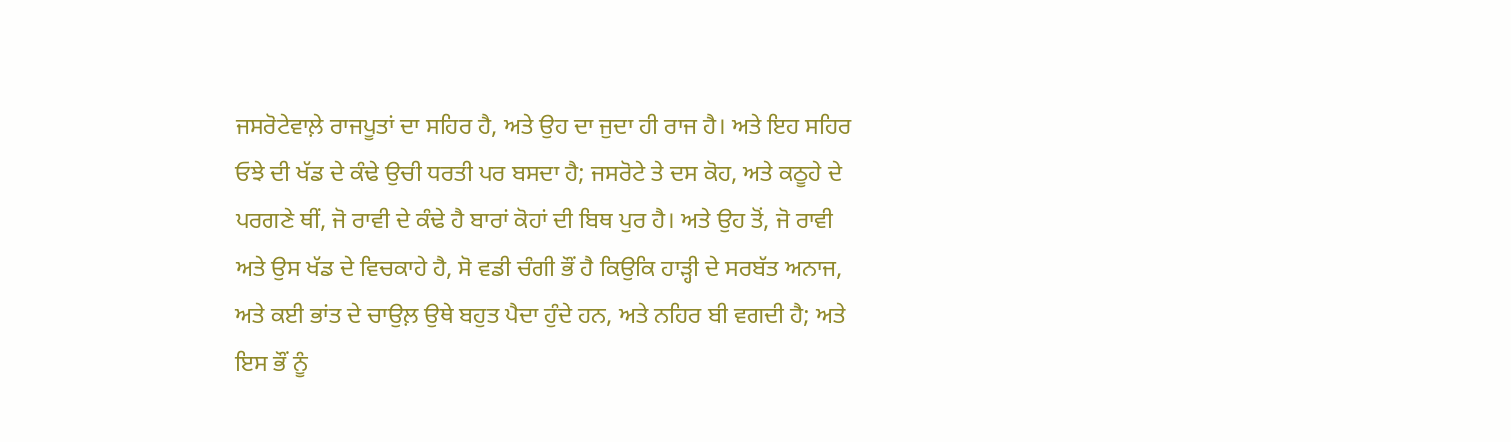ਜਸਰੋਟੇਵਾਲ਼ੇ ਰਾਜਪੂਤਾਂ ਦਾ ਸਹਿਰ ਹੈ, ਅਤੇ ਉਹ ਦਾ ਜੁਦਾ ਹੀ ਰਾਜ ਹੈ। ਅਤੇ ਇਹ ਸਹਿਰ ਓਝੇ ਦੀ ਖੱਡ ਦੇ ਕੰਢੇ ਉਚੀ ਧਰਤੀ ਪਰ ਬਸਦਾ ਹੈ; ਜਸਰੋਟੇ ਤੇ ਦਸ ਕੋਹ, ਅਤੇ ਕਠੂਹੇ ਦੇ ਪਰਗਣੇ ਥੀਂ, ਜੋ ਰਾਵੀ ਦੇ ਕੰਢੇ ਹੈ ਬਾਰਾਂ ਕੋਹਾਂ ਦੀ ਬਿਥ ਪੁਰ ਹੈ। ਅਤੇ ਉਹ ਤੋਂ, ਜੋ ਰਾਵੀ ਅਤੇ ਉਸ ਖੱਡ ਦੇ ਵਿਚਕਾਹੇ ਹੈ, ਸੋ ਵਡੀ ਚੰਗੀ ਭੌਂ ਹੈ ਕਿਉਕਿ ਹਾੜ੍ਹੀ ਦੇ ਸਰਬੱਤ ਅਨਾਜ, ਅਤੇ ਕਈ ਭਾਂਤ ਦੇ ਚਾਉਲ਼ ਉਥੇ ਬਹੁਤ ਪੈਦਾ ਹੁੰਦੇ ਹਨ, ਅਤੇ ਨਹਿਰ ਬੀ ਵਗਦੀ ਹੈ; ਅਤੇ ਇਸ ਭੌਂ ਨੂੰ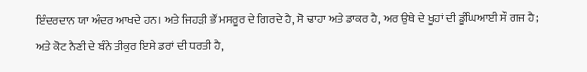ਇੰਦਰਦਾਨ ਯਾ ਅੰਦਰ ਆਖਦੇ ਹਨ। ਅਤੇ ਜਿਹੜੀ ਭੌਂ ਮਸਰੂਰ ਦੇ ਗਿਰਦੇ ਹੈ, ਸੋ ਢਾਹਾ ਅਤੇ ਡਾਕਰ ਹੈ, ਅਰ ਉਥੇ ਦੇ ਖੂਹਾਂ ਦੀ ਡੂੰਘਿਆਈ ਸੌ ਗਜ ਹੈ; ਅਤੇ ਕੋਟ ਨੈਣੀ ਦੇ ਬੰਨੇ ਤੀਕੁਰ ਇਸੇ ਡਰਾਂ ਦੀ ਧਰਤੀ ਹੈ,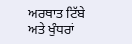ਅਰਥਾਤ ਟਿੱਬੇ ਅਤੇ ਖੁੰਧਰਾਂ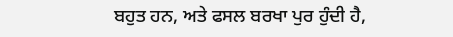ਬਹੁਤ ਹਨ, ਅਤੇ ਫਸਲ ਬਰਖਾ ਪੁਰ ਹੁੰਦੀ ਹੈ,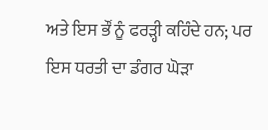ਅਤੇ ਇਸ ਭੌਂ ਨੂੰ ਫਰੜ੍ਹੀ ਕਹਿੰਦੇ ਹਨ; ਪਰ ਇਸ ਧਰਤੀ ਦਾ ਡੰਗਰ ਘੋੜਾ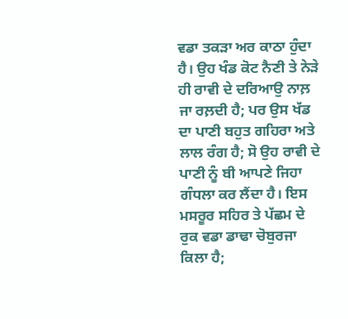ਵਡਾ ਤਕੜਾ ਅਰ ਕਾਠਾ ਹੁੰਦਾ ਹੈ। ਉਹ ਖੰਡ ਕੋਟ ਨੈਣੀ ਤੇ ਨੇੜੇ ਹੀ ਰਾਵੀ ਦੇ ਦਰਿਆਉ ਨਾਲ਼ ਜਾ ਰਲ਼ਦੀ ਹੈ; ਪਰ ਉਸ ਖੱਡ ਦਾ ਪਾਣੀ ਬਹੁਤ ਗਹਿਰਾ ਅਤੇ ਲਾਲ ਰੰਗ ਹੈ; ਸੋ ਉਹ ਰਾਵੀ ਦੇ ਪਾਣੀ ਨੂੰ ਬੀ ਆਪਣੇ ਜਿਹਾ ਗੰਧਲਾ ਕਰ ਲੈਂਦਾ ਹੈ। ਇਸ ਮਸਰੂਰ ਸਹਿਰ ਤੇ ਪੱਛਮ ਦੇ ਰੁਕ ਵਡਾ ਡਾਢਾ ਚੋਬੁਰਜਾ ਕਿਲਾ ਹੈ;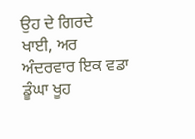ਉਹ ਦੇ ਗਿਰਦੇ ਖਾਈ, ਅਰ ਅੰਦਰਵਾਰ ਇਕ ਵਡਾ ਡੂੰਘਾ ਖੂਹ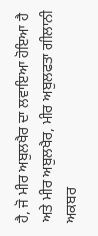ਹੈ, ਜੋ ਮੀਰ ਅਬੁਲਖੈਰ ਦਾ ਲਵਾਇਆ ਹੋਇਆ ਹੈ ਅਤੇ ਮੀਰ ਅਬੁਲਖੈਰ, ਮੀਰ ਅਬੁਲਫਤਾ ਗੀਲਾਨੀ ਅਕਬਰ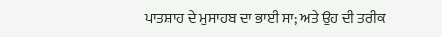ਪਾਤਸ਼ਾਹ ਦੇ ਮੁਸਾਹਬ ਦਾ ਭਾਈ ਸਾ; ਅਤੇ ਉਹ ਦੀ ਤਰੀਕ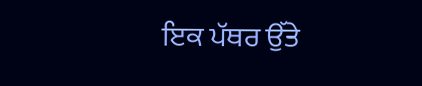ਇਕ ਪੱਥਰ ਉੱਤੇ